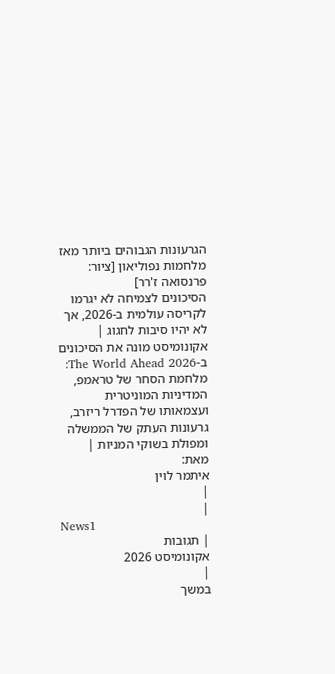הגרעונות הגבוהים ביותר מאז מלחמות נפוליאון [ציור: פרנסואה ז'רר]
הסיכונים לצמיחה לא יגרמו לקריסה עולמית ב-2026, אך לא יהיו סיבות לחגוג |
אקונומיסט מונה את הסיכונים ב-The World Ahead 2026: מלחמת הסחר של טראמפ, המדיניות המוניטרית ועצמאותו של הפדרל ריזרב, גרעונות העתק של הממשלה ומפולת בשוקי המניות |
מאת:
איתמר לוין
|
|
News1
| תגובות
אקונומיסט 2026
|
במשך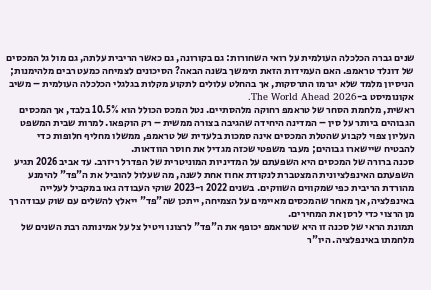שנים גברה הכלכלה העולמית על רואי השחורות: גם בקורונה, גם כאשר הריבית עלתה, גם מול גל המכסים של דונלד טראמפ. האם העמידות הזאת תימשך בשנה הבאה? הסיכונים לצמיחה כמעט רבים מלהימנות; הניסיון מלמד שלא יגרמו התרסקות, אך בהחלט עלולים לתקוע מקלות בגלגלי הכלכלה העולמית – משיב אקונומיסט ב-The World Ahead 2026.
ראשית, מלחמת הסחר של טראמפ רחוקה מלהסתיים. נטל המכס הכולל הוא 10.5% בלבד, אך המכסים הגבוהים ביותר על סין – המדינה היחידה שהגיבה בצורה ממשית – רק הוקפאו. למרות שבית המשפט העליון צפוי לקבוע שהטלת המכסים אינה סמכות בלעדית של טראמפ, ממשלו מחליף חלופות כדי להבטיח שיישארו גבוהים; מעבר משפטי שכזה מגדיל את חוסר הוודאות.
סכנה ברורה של המכסים היא השפעתם על המדיניות המוניטרית של הפדרל ריזרב. עד אביב 2026 תגיע השפעתם האינפלציונית המצטברת לנקודת אחוז אחת לשנה, מה שעלול להוביל את ה"פד" להימנע מהורדת הריבית כפי שמקווים השווקים. בשנים 2022 ו-2023 שוקי העבודה גאו במקביל לעלייה באינפלציה, אך מאחר שהמכסים מאיימים על הצמיחה, ייתכן שה"פד" ייאלץ להשלים עם שוק עבודה רך מן הרצוי כדי לרסן את המחירים.
תמונת הראי של סכנה זו היא שטראמפ יכופף את ה"פד" לרצונו ויטיל צל על אמינותה רבת השנים של מלחמתו באינפלציה. היו"ר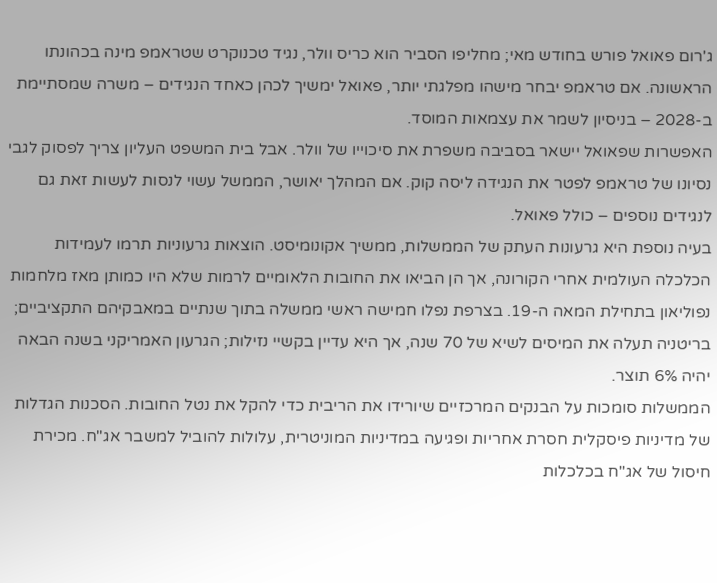ג'רום פאואל פורש בחודש מאי; מחליפו הסביר הוא כריס וולר, נגיד טכנוקרט שטראמפ מינה בכהונתו הראשונה. אם טראמפ יבחר מישהו מפלגתי יותר, פאואל ימשיך לכהן כאחד הנגידים – משרה שמסתיימת ב-2028 – בניסיון לשמר את עצמאות המוסד.
האפשרות שפאואל יישאר בסביבה משפרת את סיכוייו של וולר. אבל בית המשפט העליון צריך לפסוק לגבי נסיונו של טראמפ לפטר את הנגידה ליסה קוק. אם המהלך יאושר, הממשל עשוי לנסות לעשות זאת גם לנגידים נוספים – כולל פאואל.
בעיה נוספת היא גרעונות העתק של הממשלות, ממשיך אקונומיסט. הוצאות גרעוניות תרמו לעמידות הכלכלה העולמית אחרי הקורונה, אך הן הביאו את החובות הלאומיים לרמות שלא היו כמותן מאז מלחמות נפוליאון בתחילת המאה ה-19. בצרפת נפלו חמישה ראשי ממשלה בתוך שנתיים במאבקיהם התקציביים; בריטניה תעלה את המיסים לשיא של 70 שנה, אך היא עדיין בקשיי נזילות; הגרעון האמריקני בשנה הבאה יהיה 6% תוצר.
הממשלות סומכות על הבנקים המרכזיים שיורידו את הריבית כדי להקל את נטל החובות. הסכנות הגדלות של מדיניות פיסקלית חסרת אחריות ופגיעה במדיניות המוניטרית, עלולות להוביל למשבר אג"ח. מכירת חיסול של אג"ח בכלכלות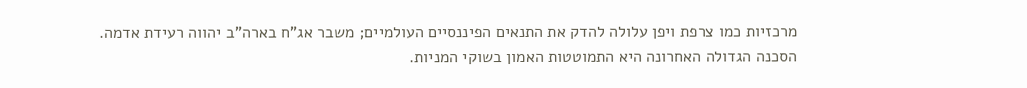מרכזיות כמו צרפת ויפן עלולה להדק את התנאים הפיננסיים העולמיים; משבר אג"ח בארה"ב יהווה רעידת אדמה.
הסכנה הגדולה האחרונה היא התמוטטות האמון בשוקי המניות.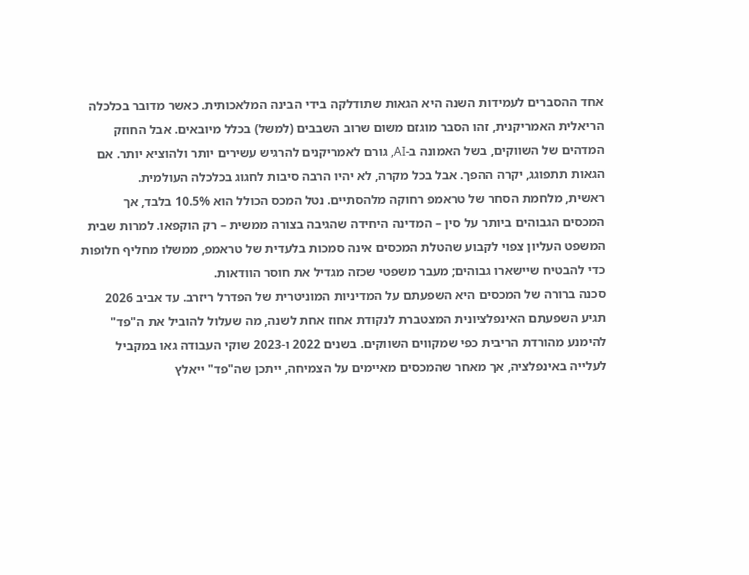אחד ההסברים לעמידות השנה היא הגאות שתודלקה בידי הבינה המלאכותית. כאשר מדובר בכלכלה הריאלית האמריקנית, זהו הסבר מוגזם משום שרוב השבבים (למשל) בכלל מיובאים. אבל החוזק המדהים של השווקים, בשל האמונה ב-AI, גורם לאמריקנים להרגיש עשירים יותר ולהוציא יותר. אם הגאות תתפוגג, יקרה ההפך. אבל בכל מקרה, לא יהיו הרבה סיבות לחגוג בכלכלה העולמית.
ראשית, מלחמת הסחר של טראמפ רחוקה מלהסתיים. נטל המכס הכולל הוא 10.5% בלבד, אך המכסים הגבוהים ביותר על סין – המדינה היחידה שהגיבה בצורה ממשית – רק הוקפאו. למרות שבית המשפט העליון צפוי לקבוע שהטלת המכסים אינה סמכות בלעדית של טראמפ, ממשלו מחליף חלופות כדי להבטיח שיישארו גבוהים; מעבר משפטי שכזה מגדיל את חוסר הוודאות.
סכנה ברורה של המכסים היא השפעתם על המדיניות המוניטרית של הפדרל ריזרב. עד אביב 2026 תגיע השפעתם האינפלציונית המצטברת לנקודת אחוז אחת לשנה, מה שעלול להוביל את ה"פד" להימנע מהורדת הריבית כפי שמקווים השווקים. בשנים 2022 ו-2023 שוקי העבודה גאו במקביל לעלייה באינפלציה, אך מאחר שהמכסים מאיימים על הצמיחה, ייתכן שה"פד" ייאלץ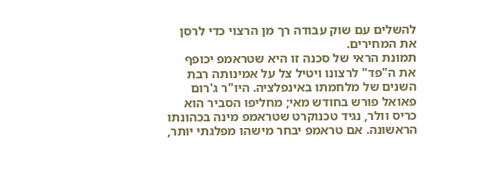להשלים עם שוק עבודה רך מן הרצוי כדי לרסן את המחירים.
תמונת הראי של סכנה זו היא שטראמפ יכופף את ה"פד" לרצונו ויטיל צל על אמינותה רבת השנים של מלחמתו באינפלציה. היו"ר ג'רום פאואל פורש בחודש מאי; מחליפו הסביר הוא כריס וולר, נגיד טכנוקרט שטראמפ מינה בכהונתו הראשונה. אם טראמפ יבחר מישהו מפלגתי יותר,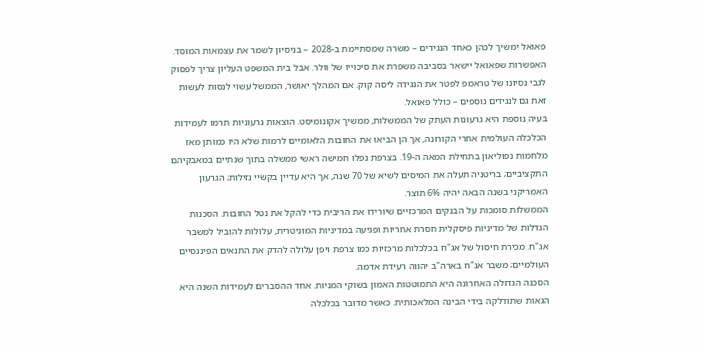פאואל ימשיך לכהן כאחד הנגידים – משרה שמסתיימת ב-2028 – בניסיון לשמר את עצמאות המוסד.
האפשרות שפאואל יישאר בסביבה משפרת את סיכוייו של וולר. אבל בית המשפט העליון צריך לפסוק לגבי נסיונו של טראמפ לפטר את הנגידה ליסה קוק. אם המהלך יאושר, הממשל עשוי לנסות לעשות זאת גם לנגידים נוספים – כולל פאואל.
בעיה נוספת היא גרעונות העתק של הממשלות, ממשיך אקונומיסט. הוצאות גרעוניות תרמו לעמידות הכלכלה העולמית אחרי הקורונה, אך הן הביאו את החובות הלאומיים לרמות שלא היו כמותן מאז מלחמות נפוליאון בתחילת המאה ה-19. בצרפת נפלו חמישה ראשי ממשלה בתוך שנתיים במאבקיהם התקציביים; בריטניה תעלה את המיסים לשיא של 70 שנה, אך היא עדיין בקשיי נזילות; הגרעון האמריקני בשנה הבאה יהיה 6% תוצר.
הממשלות סומכות על הבנקים המרכזיים שיורידו את הריבית כדי להקל את נטל החובות. הסכנות הגדלות של מדיניות פיסקלית חסרת אחריות ופגיעה במדיניות המוניטרית, עלולות להוביל למשבר אג"ח. מכירת חיסול של אג"ח בכלכלות מרכזיות כמו צרפת ויפן עלולה להדק את התנאים הפיננסיים העולמיים; משבר אג"ח בארה"ב יהווה רעידת אדמה.
הסכנה הגדולה האחרונה היא התמוטטות האמון בשוקי המניות. אחד ההסברים לעמידות השנה היא הגאות שתודלקה בידי הבינה המלאכותית. כאשר מדובר בכלכלה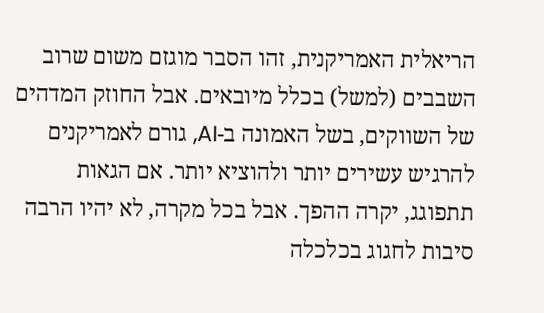הריאלית האמריקנית, זהו הסבר מוגזם משום שרוב השבבים (למשל) בכלל מיובאים. אבל החוזק המדהים של השווקים, בשל האמונה ב-AI, גורם לאמריקנים להרגיש עשירים יותר ולהוציא יותר. אם הגאות תתפוגג, יקרה ההפך. אבל בכל מקרה, לא יהיו הרבה סיבות לחגוג בכלכלה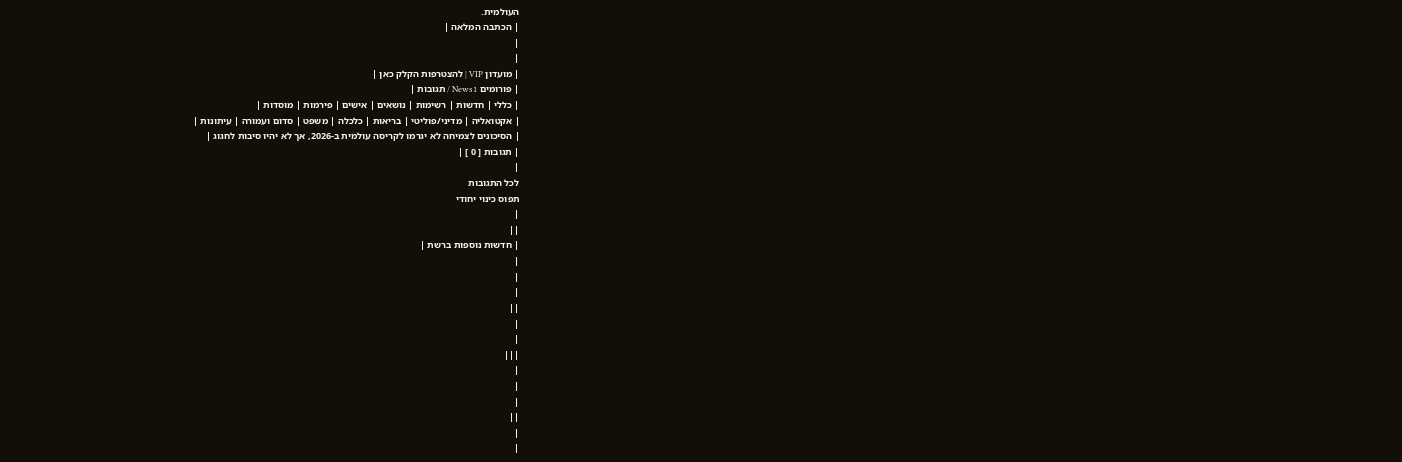העולמית.
| הכתבה המלאה |
|
|
| מועדון VIP | להצטרפות הקלק כאן |
| פורומים News1 / תגובות |
| כללי | חדשות | רשימות | נושאים | אישים | פירמות | מוסדות |
| אקטואליה | מדיני/פוליטי | בריאות | כלכלה | משפט | סדום ועמורה | עיתונות |
| הסיכונים לצמיחה לא יגרמו לקריסה עולמית ב-2026, אך לא יהיו סיבות לחגוג |
| תגובות [ 0 ] |
|
לכל התגובות
תפוס כינוי יחודי
|
||
| חדשות נוספות ברשת |
|
|
|
||
|
|
|||
|
|
|
||
|
|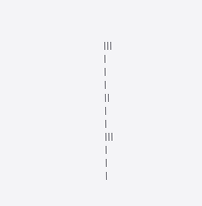|||
|
|
|
||
|
|
|||
|
|
|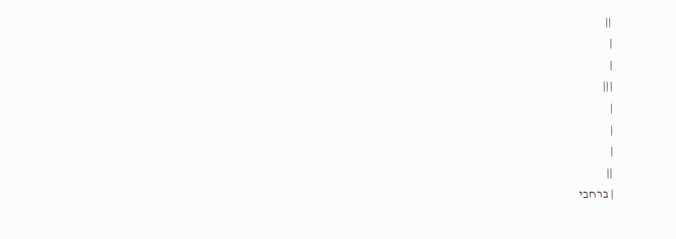||
|
|
|||
|
|
|
||
| ברחבי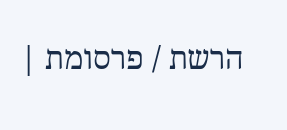הרשת / פרסומת |